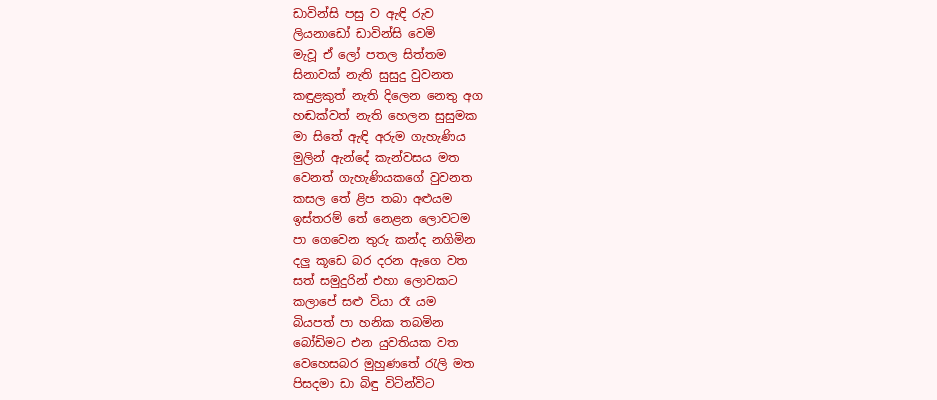ඩාවින්සි පසු ව ඇඳි රුව
ලියනාඩෝ ඩාවින්සි වෙමි
මැවූ ඒ ලෝ පතල සිත්තම
සිනාවක් නැති සුසුදු වුවනත
කඳුළකුත් නැති දිලෙන නෙතු අග
හඬක්වත් නැති හෙලන සුසුමක
මා සිතේ ඇඳි අරුම ගැහැණිය
මුලින් ඇන්දේ කැන්වසය මත
වෙනත් ගැහැණියකගේ වුවනත
කසල තේ ළිප තබා අළුයම
ඉස්තරම් තේ නෙළන ලොවටම
පා ගෙවෙන තුරු කන්ද නගිමින
දලු කූඩෙ බර දරන ඇගෙ වත
සත් සමුදුරින් එහා ලොවකට
කලාපේ සළු වියා රෑ යම
බියපත් පා හනික තබමින
බෝඩිමට එන යුවතියක වත
වෙහෙසබර මුහුණතේ රැලි මත
පිසදමා ඩා බිඳු විටින්විට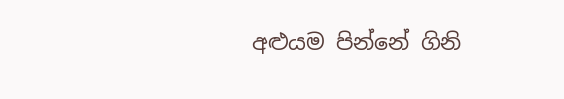අළුයම පින්නේ ගිනි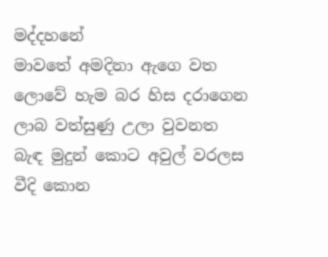මද්දහනේ
මාවතේ අමදිනා ඇගෙ වත
ලොවේ හැම බර හිස දරාගෙන
ලාබ වත්සුණු උලා වුවනත
බැඳ මුදුන් කොට අවුල් වරලස
වීදි කොන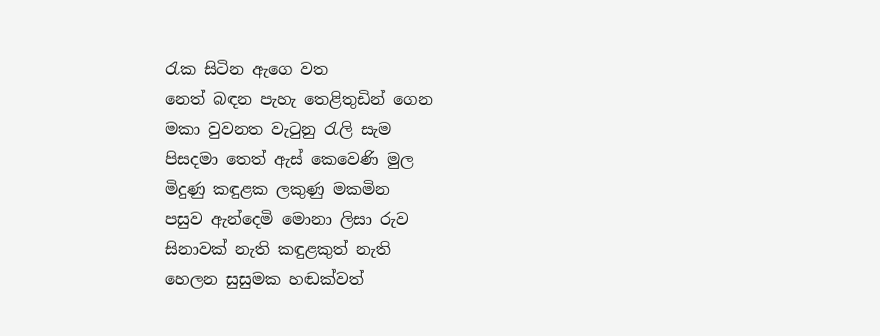රැක සිටින ඇගෙ වත
නෙත් බඳන පැහැ තෙළිතුඩින් ගෙන
මකා වුවනත වැටුනු රැලි සැම
පිසදමා තෙත් ඇස් කෙවෙණි මුල
මිදුණු කඳුළක ලකුණු මකමින
පසුව ඇන්දෙමි මොනා ලිසා රුව
සිනාවක් නැති කඳුළකුත් නැති
හෙලන සුසුමක හඬක්වත්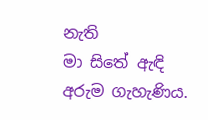නැති
මා සිතේ ඇඳි අරුම ගැහැණිය.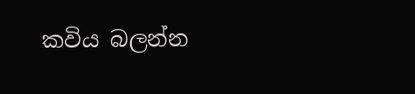කවිය බලන්න